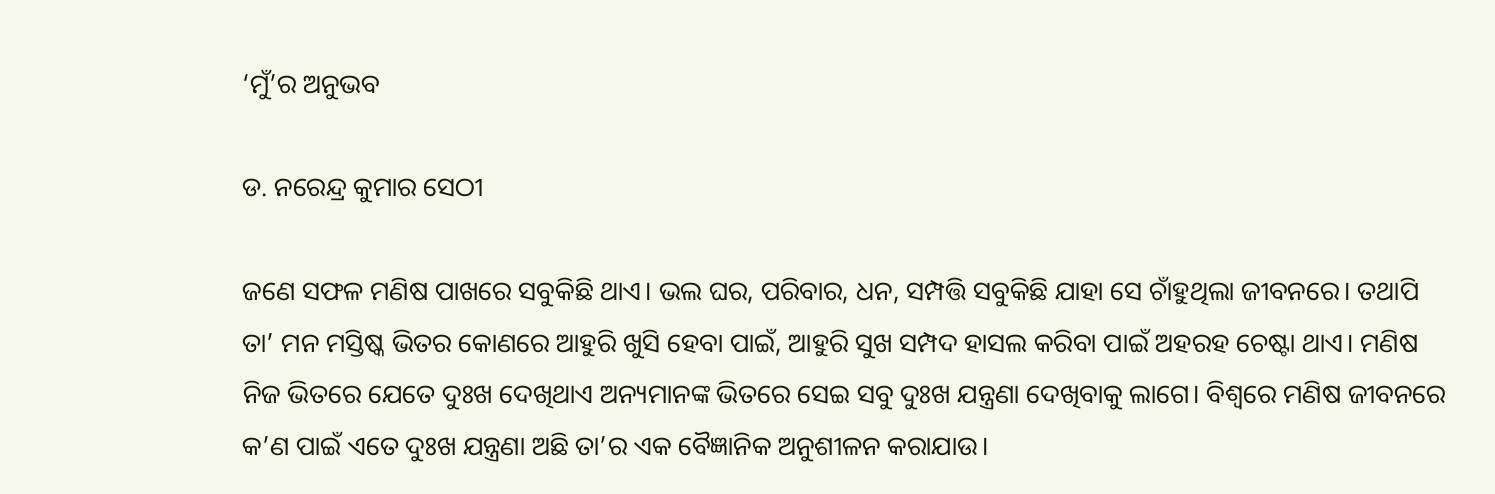‘ମୁଁ’ର ଅନୁଭବ

ଡ. ନରେନ୍ଦ୍ର କୁମାର ସେଠୀ

ଜଣେ ସଫଳ ମଣିଷ ପାଖରେ ସବୁକିଛି ଥାଏ। ଭଲ ଘର, ପରିବାର, ଧନ, ସମ୍ପତ୍ତି ସବୁକିଛି ଯାହା ସେ ଚାଁହୁଥିଲା ଜୀବନରେ। ତଥାପି ତା’ ମନ ମସ୍ତିଷ୍କ ଭିତର କୋଣରେ ଆହୁରି ଖୁସି ହେବା ପାଇଁ, ଆହୁରି ସୁଖ ସମ୍ପଦ ହାସଲ କରିବା ପାଇଁ ଅହରହ ଚେଷ୍ଟା ଥାଏ। ମଣିଷ ନିଜ ଭିତରେ ଯେତେ ଦୁଃଖ ଦେଖିଥାଏ ଅନ୍ୟମାନଙ୍କ ଭିତରେ ସେଇ ସବୁ ଦୁଃଖ ଯନ୍ତ୍ରଣା ଦେଖିବାକୁ ଲାଗେ। ବିଶ୍ୱରେ ମଣିଷ ଜୀବନରେ କ’ଣ ପାଇଁ ଏତେ ଦୁଃଖ ଯନ୍ତ୍ରଣା ଅଛି ତା’ର ଏକ ବୈଜ୍ଞାନିକ ଅନୁଶୀଳନ କରାଯାଉ।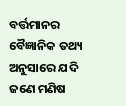ବର୍ତ୍ତମାନର ବୈଜ୍ଞାନିକ ତଥ୍ୟ ଅନୁସାରେ ଯଦି ଜଣେ ମଣିଷ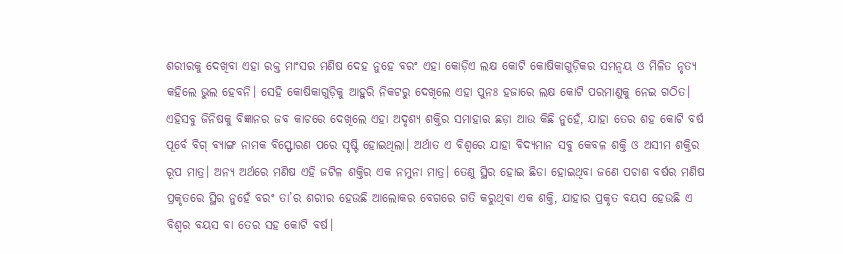ଶରୀରକୁ ଦେଖିବା ଏହା ରକ୍ତ ମାଂସର ମଣିଷ ଦେହ ନୁହେ ବରଂ ଏହା କୋଡ଼ିଏ ଲକ୍ଷ କୋଟି କୋଷିକାଗୁଡ଼ିକର ସମନ୍ବୟ ଓ ମିଳିତ ନୃତ୍ୟ କହିଲେ ଭୁଲ ହେବନି। ସେହି କୋଷିକାଗୁଡ଼ିକୁ ଆହୁରି ନିକଟରୁ ଦେଖିଲେ ଏହା ପୁନଃ ହଜାରେ ଲକ୍ଷ କୋଟି ପରମାଣୁକୁ ନେଇ ଗଠିତ। ଏହିସବୁ ଜିନିଷକୁ ବିଜ୍ଞାନର ଜବ କାଚରେ ଦେଖିଲେ ଏହା ଅଦୃଶ୍ୟ ଶକ୍ତିର ସମାହାର ଛଡ଼ା ଆଉ କିଛି ନୁହେଁ, ଯାହା ତେର ଶହ କୋଟି ବର୍ଷ ପୂର୍ବେ ବିଗ୍‌ ବ୍ୟାଙ୍ଗ ନାମକ ବିସ୍ଫୋରଣ ପରେ ସୃଷ୍ଟି ହୋଇଥିଲା। ଅର୍ଥାତ ଏ ବିଶ୍ୱରେ ଯାହା ବିଦ୍ୟମାନ ସବୁ କେବଳ ଶକ୍ତି ଓ ଅସୀମ ଶକ୍ତିର ରୂପ ମାତ୍ର। ଅନ୍ୟ ଅର୍ଥରେ ମଣିଷ ଏହି ଜଟିଳ ଶକ୍ତିର ଏକ ନମୁନା ମାତ୍ର। ତେଣୁ ସ୍ଥିର ହୋଇ ଛିଡା ହୋଇଥିବା ଜଣେ ପଚାଶ ବର୍ଷର ମଣିଷ ପ୍ରକୃତରେ ସ୍ଥିର ନୁହେଁ ବରଂ ତା’ର ଶରୀର ହେଉଛି ଆଲୋକର ବେଗରେ ଗତି କରୁଥିବା ଏକ ଶକ୍ତି, ଯାହାର ପ୍ରକୃତ ବୟସ ହେଉଛି ଏ ବିଶ୍ୱର ବୟସ ବା ତେର ସହ କୋଟି ବର୍ଷ।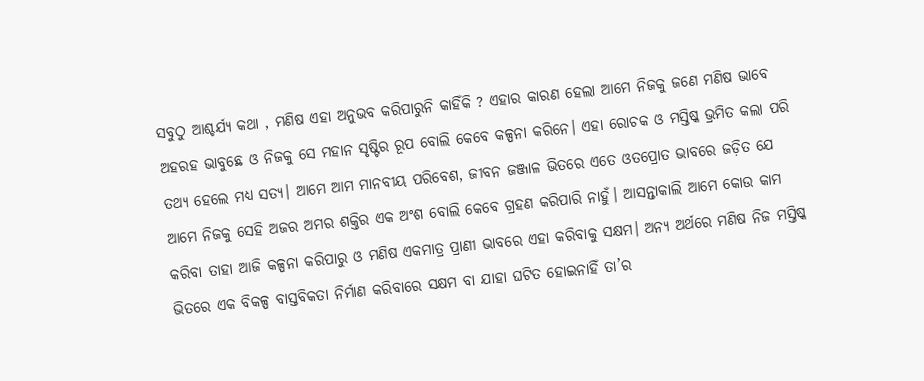ସବୁଠୁ ଆଶ୍ଚର୍ଯ୍ୟ କଥା , ମଣିଷ ଏହା ଅନୁଭବ କରିପାରୁନି କାହିଁକି ? ଏହାର କାରଣ ହେଲା ଆମେ ନିଜକୁ ଜଣେ ମଣିଷ ଭାବେ ଅହରହ ଭାବୁଛେ ଓ ନିଜକୁ ସେ ମହାନ ସୃଷ୍ଟିର ରୂପ ବୋଲି କେବେ କଳ୍ପନା କରିନେ। ଏହା ରୋଚକ ଓ ମସ୍ତିଷ୍କ ଭ୍ରମିତ କଲା ପରି ତଥ୍ୟ ହେଲେ ମଧ୍ୟ ସତ୍ୟ। ଆମେ ଆମ ମାନବୀୟ ପରିବେଶ, ଜୀବନ ଜଞ୍ଜାଳ ଭିତରେ ଏତେ ଓତପ୍ରୋତ ଭାବରେ ଜଡ଼ିତ ଯେ ଆମେ ନିଜକୁ ସେହି ଅଜର ଅମର ଶକ୍ତିର ଏକ ଅଂଶ ବୋଲି କେବେ ଗ୍ରହଣ କରିପାରି ନାହୁଁ। ଆସନ୍ତାକାଲି ଆମେ କୋଉ କାମ କରିବା ତାହା ଆଜି କଳ୍ପନା କରିପାରୁ ଓ ମଣିଷ ଏକମାତ୍ର ପ୍ରାଣୀ ଭାବରେ ଏହା କରିବାକୁ ସକ୍ଷମ। ଅନ୍ୟ ଅର୍ଥରେ ମଣିଷ ନିଜ ମସ୍ତିଷ୍କ ଭିତରେ ଏକ ବିକଳ୍ପ ବାସ୍ତବିକତା ନିର୍ମାଣ କରିବାରେ ସକ୍ଷମ ବା ଯାହା ଘଟିତ ହୋଇନାହିଁ ତା’ର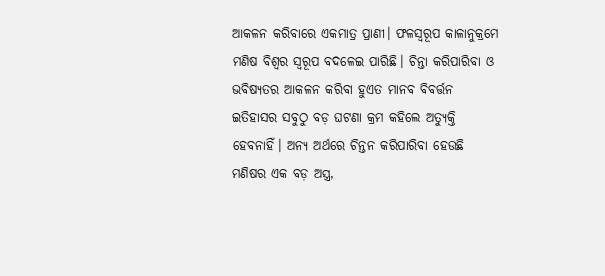ଆକଳନ କରିବାରେ ଏକମାତ୍ର ପ୍ରାଣୀ। ଫଳସ୍ବରୂପ କାଳାନୁକ୍ରମେ ମଣିଷ ବିଶ୍ୱର ସ୍ବରୂପ ବଦଳେଇ ପାରିଛି। ଚିନ୍ତା କରିପାରିବା ଓ ଭବିଷ୍ୟତର ଆକଳନ କରିବା ହୁଏତ ମାନବ ବିବର୍ତ୍ତନ ଇତିହାସର ସବୁଠୁ ବଡ଼ ଘଟଣା କ୍ରମ କହିଲେ ଅତ୍ୟୁକ୍ତି ହେବନାହିଁ। ଅନ୍ୟ ଅର୍ଥରେ ଚିନ୍ତନ କରିପାରିବା ହେଉଛି ମଣିଷର ଏକ ବଡ଼ ଅସ୍ତ୍ର,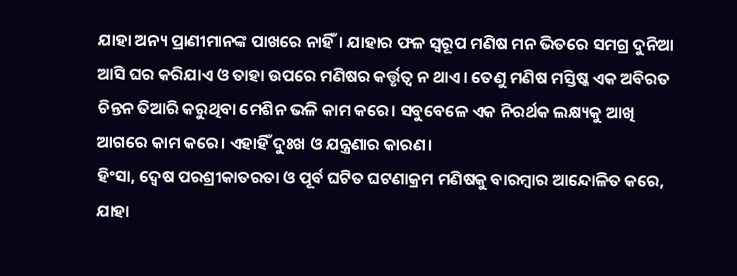ଯାହା ଅନ୍ୟ ପ୍ରାଣୀମାନଙ୍କ ପାଖରେ ନାହିଁ। ଯାହାର ଫଳ ସ୍ବରୂପ ମଣିଷ ମନ ଭିତରେ ସମଗ୍ର ଦୁନିଆ ଆସି ଘର କରିଯାଏ ଓ ତାହା ଉପରେ ମଣିଷର କର୍ତ୍ତୃତ୍ୱ ନ ଥାଏ। ତେଣୁ ମଣିଷ ମସ୍ତିଷ୍କ ଏକ ଅବିରତ ଚିନ୍ତନ ତିଆରି କରୁଥିବା ମେଶିନ ଭଳି କାମ କରେ। ସବୁବେଳେ ଏକ ନିରର୍ଥକ ଲକ୍ଷ୍ୟକୁ ଆଖି ଆଗରେ କାମ କରେ। ଏହାହିଁ ଦୁଃଖ ଓ ଯନ୍ତ୍ରଣାର କାରଣ।
ହିଂସା, ଦ୍ୱେଷ ପରଶ୍ରୀକାତରତା ଓ ପୂର୍ବ ଘଟିତ ଘଟଣାକ୍ରମ ମଣିଷକୁ ବାରମ୍ବାର ଆନ୍ଦୋଳିତ କରେ, ଯାହା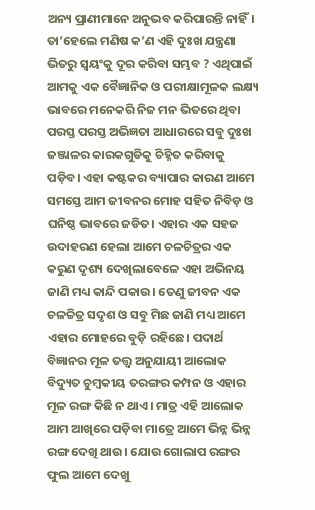ଅନ୍ୟ ପ୍ରାଣୀମାନେ ଅନୁଭବ କରିପାରନ୍ତି ନାହିଁ। ତା’ହେଲେ ମଣିଷ କ’ଣ ଏହି ଦୁଃଖ ଯନ୍ତ୍ରଣା ଭିତରୁ ସ୍ବୟଂକୁ ଦୂର କରିବା ସମ୍ଭବ ? ଏଥିପାଇଁ ଆମକୁ ଏକ ବୈଜ୍ଞାନିକ ଓ ପରୀକ୍ଷାମୂଳକ ଲକ୍ଷ୍ୟ ଭାବରେ ମନେକରି ନିଜ ମନ ଭିତରେ ଥିବା ପରସ୍ତ ପରସ୍ତ ଅଭିଜ୍ଞତା ଆଧାରରେ ସବୁ ଦୁଃଖ ଜଞ୍ଜାଳର କାରକଗୁଡିକୁ ଚିହ୍ନିତ କରିବାକୁ ପଡ଼ିବ। ଏହା କଷ୍ଟକର ବ୍ୟାପାର କାରଣ ଆମେ ସମସ୍ତେ ଆମ ଜୀବନର ମୋହ ସହିତ ନିବିଡ଼ ଓ ଘନିଷ୍ଠ ଭାବରେ ଜଡିତ। ଏହାର ଏକ ସହଜ ଉଦାହରଣ ହେଲା ଆମେ ଚଳଚିତ୍ରର ଏକ କରୁଣ ଦୃଶ୍ୟ ଦେଖିଲାବେଳେ ଏହା ଅଭିନୟ ଜାଣି ମଧ୍ୟ କାନ୍ଦି ପକାଉ। ତେଣୁ ଜୀବନ ଏକ ଚଳଚ୍ଚିତ୍ର ସଦୃଶ ଓ ସବୁ ମିଛ ଜାଣି ମଧ୍ୟ ଆମେ ଏହାର ମୋହରେ ବୁଡ଼ି ରହିଛେ। ପଦାର୍ଥ ବିଜ୍ଞାନର ମୂଳ ତତ୍ତ୍ୱ ଅନୁଯାୟୀ ଆଲୋକ ବିଦ୍ୟୁତ ଚୁମ୍ବକୀୟ ତରଙ୍ଗର କମ୍ପନ ଓ ଏହାର ମୂଳ ରଙ୍ଗ କିଛି ନ ଥାଏ। ମାତ୍ର ଏହି ଆଲୋକ ଆମ ଆଖିରେ ପଡ଼ିବା ମାତ୍ରେ ଆମେ ଭିନ୍ନ ଭିନ୍ନ ରଙ୍ଗ ଦେଖି ଥାଉ। ଯୋଉ ଗୋଲାପ ରଙ୍ଗର ଫୁଲ ଆମେ ଦେଖୁ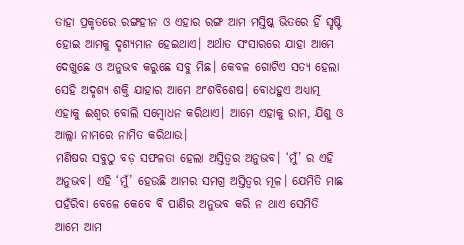ତାହା ପ୍ରକୃତରେ ରଙ୍ଗହୀନ ଓ ଏହାର ରଙ୍ଗ ଆମ ମସ୍ତିଷ୍କ ଭିତରେ ହିଁ ସୃଷ୍ଟି ହୋଇ ଆମକୁ ଦୃଶ୍ୟମାନ ହେଇଥାଏ। ଅର୍ଥାତ ସଂସାରରେ ଯାହା ଆମେ ଦେଖୁଛେ ଓ ଅନୁଭବ କରୁଛେ ସବୁ ମିଛ। କେବଳ ଗୋଟିଏ ସତ୍ୟ ହେଲା ସେହି ଅଦୃଶ୍ୟ ଶକ୍ତି ଯାହାର ଆମେ ଅଂଶବିଶେଷ। ବୋଧହୁଏ ଅଧ୍ୟାତ୍ମ ଏହାକୁ ଈଶ୍ୱର ବୋଲି ସମ୍ବୋଧନ କରିଥାଏ। ଆମେ ଏହାକୁ ରାମ, ଯିଶୁ ଓ ଆଲ୍ଲା ନାମରେ ନାମିତ କରିଥାଉ।
ମଣିଷର ସବୁଠୁ ବଡ଼ ସଫଳତା ହେଲା ଅସ୍ତିତ୍ୱର ଅନୁଭବ। ‘ମୁଁ’ ର ଏହି ଅନୁଭବ। ଏହି ‘ମୁଁ’ ହେଉଛି ଆମର ସମଗ୍ର ଅସ୍ତିତ୍ୱର ମୂଳ। ଯେମିତି ମାଛ ପହଁରିବା ବେଳେ କେବେ ବି ପାଣିର ଅନୁଭବ କରି ନ ଥାଏ ସେମିତି ଆମେ ଆମ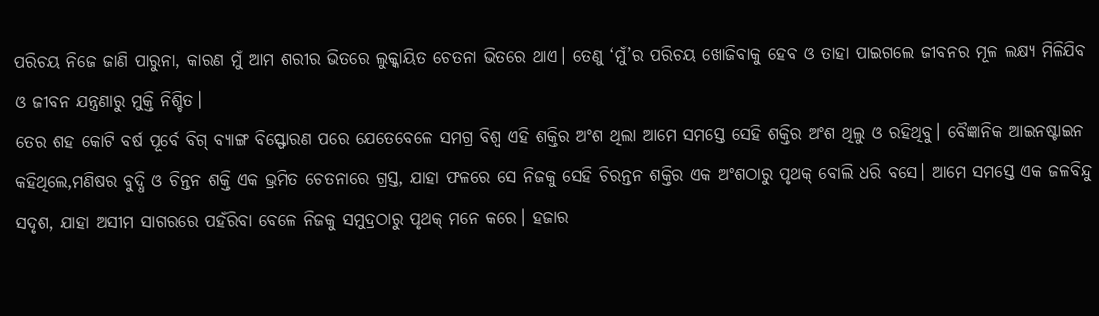ପରିଚୟ ନିଜେ ଜାଣି ପାରୁନା, କାରଣ ମୁଁ ଆମ ଶରୀର ଭିତରେ ଲୁକ୍କାୟିତ ଚେତନା ଭିତରେ ଥାଏ। ତେଣୁ ‘ମୁଁ’ର ପରିଚୟ ଖୋଜିବାକୁ ହେବ ଓ ତାହା ପାଇଗଲେ ଜୀବନର ମୂଳ ଲକ୍ଷ୍ୟ ମିଳିଯିବ ଓ ଜୀବନ ଯନ୍ତ୍ରଣାରୁ ମୁକ୍ତି ନିଶ୍ଚିତ।
ତେର ଶହ କୋଟି ବର୍ଷ ପୂର୍ବେ ବିଗ୍‌ ବ୍ୟାଙ୍ଗ ବିସ୍ଫୋରଣ ପରେ ଯେତେବେଳେ ସମଗ୍ର ବିଶ୍ୱ ଏହି ଶକ୍ତିର ଅଂଶ ଥିଲା ଆମେ ସମସ୍ତେ ସେହି ଶକ୍ତିର ଅଂଶ ଥିଲୁ ଓ ରହିଥିବୁ। ବୈଜ୍ଞାନିକ ଆଇନଷ୍ଟାଇନ କହିଥିଲେ,ମଣିଷର ବୁଦ୍ଧି ଓ ଚିନ୍ତନ ଶକ୍ତି ଏକ ଭ୍ରମିତ ଚେତନାରେ ଗ୍ରସ୍ତ, ଯାହା ଫଳରେ ସେ ନିଜକୁ ସେହି ଚିରନ୍ତନ ଶକ୍ତିର ଏକ ଅଂଶଠାରୁ ପୃଥକ୍‌ ବୋଲି ଧରି ବସେ। ଆମେ ସମସ୍ତେ ଏକ ଜଳବିନ୍ଦୁ ସଦୃଶ, ଯାହା ଅସୀମ ସାଗରରେ ପହଁରିବା ବେଳେ ନିଜକୁ ସମୁଦ୍ରଠାରୁ ପୃଥକ୍‌ ମନେ କରେ। ହଜାର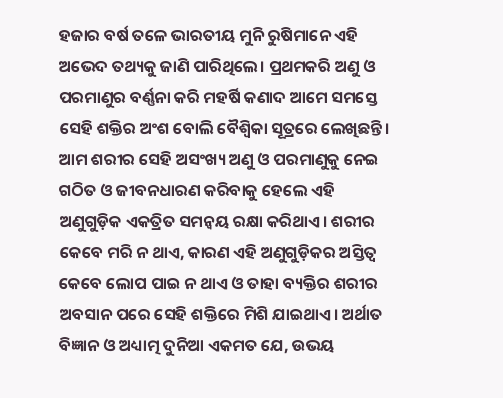ହଜାର ବର୍ଷ ତଳେ ଭାରତୀୟ ମୁନି ରୁଷିମାନେ ଏହି ଅଭେଦ ତଥ୍ୟକୁ ଜାଣି ପାରିଥିଲେ। ପ୍ରଥମକରି ଅଣୁ ଓ ପରମାଣୁର ବର୍ଣ୍ଣନା କରି ମହର୍ଷି କଣାଦ ଆମେ ସମସ୍ତେ ସେହି ଶକ୍ତିର ଅଂଶ ବୋଲି ବୈଶ୍ୱିକା ସୂତ୍ରରେ ଲେଖିଛନ୍ତି। ଆମ ଶରୀର ସେହି ଅସଂଖ୍ୟ ଅଣୁ ଓ ପରମାଣୁକୁ ନେଇ ଗଠିତ ଓ ଜୀବନଧାରଣ କରିବାକୁ ହେଲେ ଏହି ଅଣୁଗୁଡ଼ିକ ଏକତ୍ରିତ ସମନ୍ବୟ ରକ୍ଷା କରିଥାଏ। ଶରୀର କେବେ ମରି ନ ଥାଏ, କାରଣ ଏହି ଅଣୁଗୁଡ଼ିକର ଅସ୍ତିତ୍ୱ କେବେ ଲୋପ ପାଇ ନ ଥାଏ ଓ ତାହା ବ୍ୟକ୍ତିର ଶରୀର ଅବସାନ ପରେ ସେହି ଶକ୍ତିରେ ମିଶି ଯାଇଥାଏ। ଅର୍ଥାତ ବିଜ୍ଞାନ ଓ ଅଧ୍ୟାତ୍ମ ଦୁନିଆ ଏକମତ ଯେ, ଉଭୟ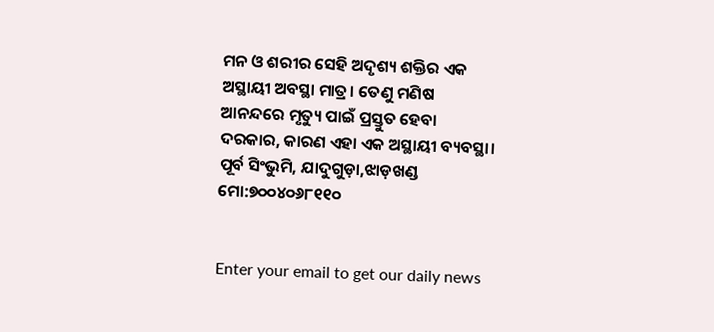ମନ ଓ ଶରୀର ସେହି ଅଦୃଶ୍ୟ ଶକ୍ତିର ଏକ ଅସ୍ଥାୟୀ ଅବସ୍ଥା ମାତ୍ର। ତେଣୁ ମଣିଷ ଆନନ୍ଦରେ ମୃତ୍ୟୁ ପାଇଁ ପ୍ରସ୍ତୁତ ହେବା ଦରକାର, କାରଣ ଏହା ଏକ ଅସ୍ଥାୟୀ ବ୍ୟବସ୍ଥା।
ପୂର୍ବ ସିଂଭୁମି, ଯାଦୁଗୁଡ଼ା,ଝାଡ଼ଖଣ୍ଡ ମୋ:୭୦୦୪୦୬୮୧୧୦


Enter your email to get our daily news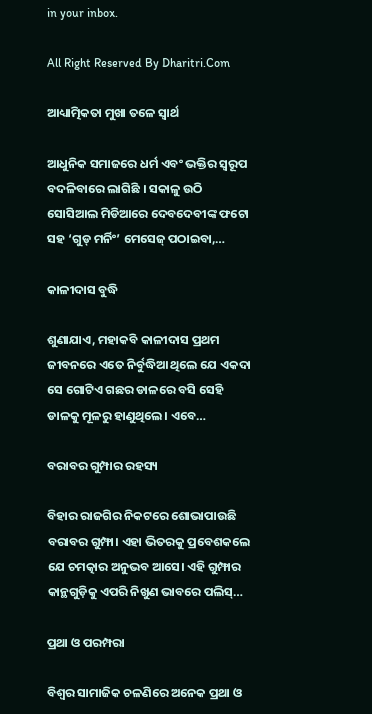in your inbox.

All Right Reserved By Dharitri.Com

ଆଧ୍ୟାତ୍ମିକତା ମୁଖା ତଳେ ସ୍ବାର୍ଥ

ଆଧୁନିକ ସମାଜରେ ଧର୍ମ ଏବଂ ଭକ୍ତିର ସ୍ବରୂପ ବଦଳିବାରେ ଲାଗିଛି । ସକାଳୁ ଉଠି ସୋସିଆଲ ମିଡିଆରେ ଦେବଦେବୀଙ୍କ ଫଟୋ ସହ ‘ଗୁଡ୍‌ ମର୍ନିଂ’ ମେସେଜ୍‌ ପଠାଇବା,…

କାଳୀଦାସ ବୁଦ୍ଧି

ଶୁଣାଯାଏ, ମହାକବି କାଳୀଦାସ ପ୍ରଥମ ଜୀବନରେ ଏତେ ନିର୍ବୁଦ୍ଧିଆ ଥିଲେ ଯେ ଏକଦା ସେ ଗୋଟିଏ ଗଛର ଡାଳରେ ବସି ସେହି ଡାଳକୁ ମୂଳରୁ ହାଣୁଥିଲେ। ଏବେ…

ବରାବର ଗୁମ୍ପାର ରହସ୍ୟ

ବିହାର ରାଜଗିର ନିକଟରେ ଶୋଭାପାଉଛି ବରାବର ଗୁମ୍ଫା। ଏହା ଭିତରକୁ ପ୍ରବେଶକଲେ ଯେ ଚମତ୍କାର ଅନୁଭବ ଆସେ। ଏହି ଗୁମ୍ଫାର କାନ୍ଥଗୁଡ଼ିକୁ ଏପରି ନିଖୁଣ ଭାବରେ ପଲିସ୍‌…

ପ୍ରଥା ଓ ପରମ୍ପରା

ବିଶ୍ୱର ସାମାଜିକ ଚଳଣିରେ ଅନେକ ପ୍ରଥା ଓ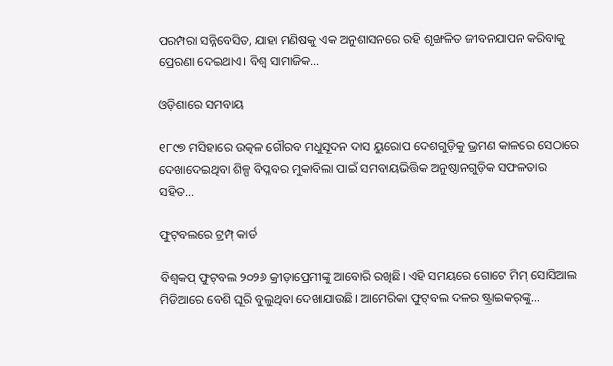ପରମ୍ପରା ସନ୍ନିବେସିତ, ଯାହା ମଣିଷକୁ ଏକ ଅନୁଶାସନରେ ରହି ଶୃଙ୍ଖଳିତ ଜୀବନଯାପନ କରିବାକୁ ପ୍ରେରଣା ଦେଇଥାଏ। ବିଶ୍ୱ ସାମାଜିକ…

ଓଡ଼ିଶାରେ ସମବାୟ

୧୮୯୭ ମସିହାରେ ଉତ୍କଳ ଗୌରବ ମଧୁସୂଦନ ଦାସ ୟୁରୋପ ଦେଶଗୁଡ଼ିକୁ ଭ୍ରମଣ କାଳରେ ସେଠାରେ ଦେଖାଦେଇଥିବା ଶିଳ୍ପ ବିପ୍ଳବର ମୁକାବିଲା ପାଇଁ ସମବାୟଭିତ୍ତିକ ଅନୁଷ୍ଠାନଗୁଡ଼ିକ ସଫଳତାର ସହିତ…

ଫୁଟ୍‌ବଲରେ ଟ୍ରମ୍ପ୍‌ କାର୍ଡ

ବିଶ୍ୱକପ୍‌ ଫୁଟ୍‌ବଲ ୨୦୨୬ କ୍ରୀଡ଼ାପ୍ରେମୀଙ୍କୁ ଆବୋରି ରଖିଛି। ଏହି ସମୟରେ ଗୋଟେ ମିମ୍‌ ସୋସିଆଲ ମିଡିଆରେ ବେଶି ଘୂରି ବୁଲୁଥିବା ଦେଖାଯାଉଛି। ଆମେରିକା ଫୁଟ୍‌ବଲ ଦଳର ଷ୍ଟ୍ରାଇକର୍‌ଙ୍କୁ…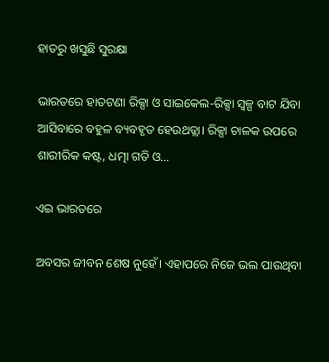ହାତରୁ ଖସୁଛି ସୁରକ୍ଷା

ଭାରତରେ ହାତଟଣା ରିକ୍ସା ଓ ସାଇକେଲ-ରିକ୍ସା ସ୍ବଳ୍ପ ବାଟ ଯିବା ଆସିବାରେ ବହୁଳ ବ୍ୟବହୃତ ହେଉଥତ୍ଲା। ରିକ୍ସା ଚାଳକ ଉପରେ ଶାରୀରିକ କଷ୍ଟ, ଧତ୍ମା ଗତି ଓ…

ଏଇ ଭାରତରେ

ଅବସର ଜୀବନ ଶେଷ ନୁହେଁ। ଏହାପରେ ନିଜେ ଭଲ ପାଉଥିବା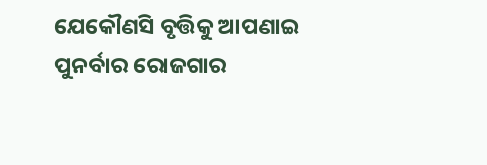ଯେକୌଣସି ବୃତ୍ତିକୁ ଆପଣାଇ ପୁନର୍ବାର ରୋଜଗାର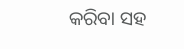କରିବା ସହ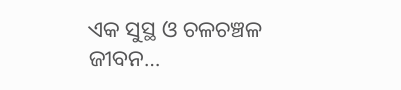ଏକ ସୁସ୍ଥ ଓ ଚଳଚଞ୍ଚଳ ଜୀବନ…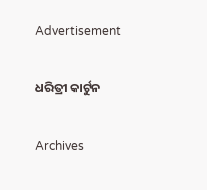Advertisement

ଧରିତ୍ରୀ କାର୍ଟୁନ

Archives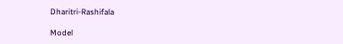Dharitri-Rashifala

Model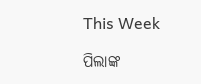This Week

ପିଲାଙ୍କ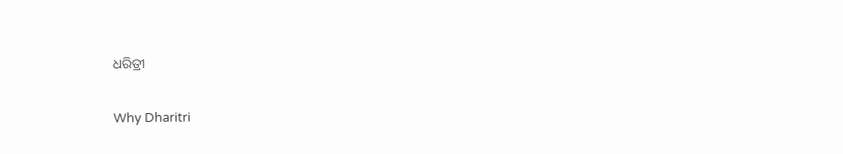ଧରିତ୍ରୀ

Why Dharitri